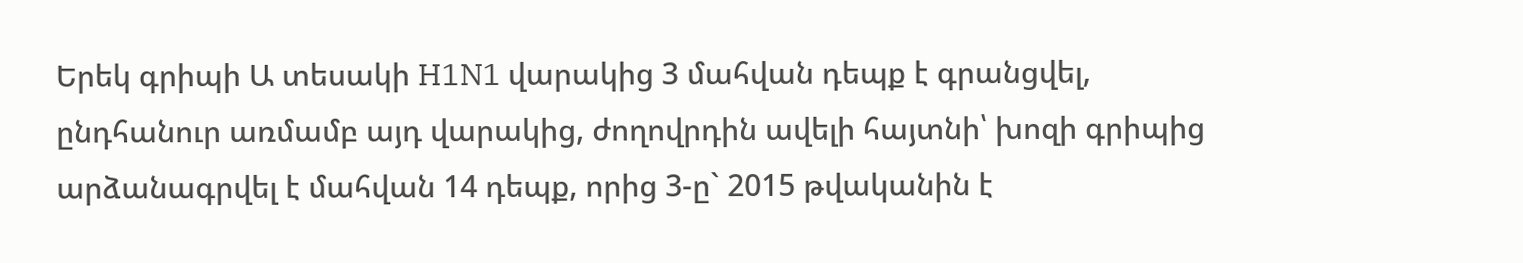Երեկ գրիպի Ա տեսակի H1N1 վարակից 3 մահվան դեպք է գրանցվել, ընդհանուր առմամբ այդ վարակից, ժողովրդին ավելի հայտնի՝ խոզի գրիպից արձանագրվել է մահվան 14 դեպք, որից 3-ը` 2015 թվականին է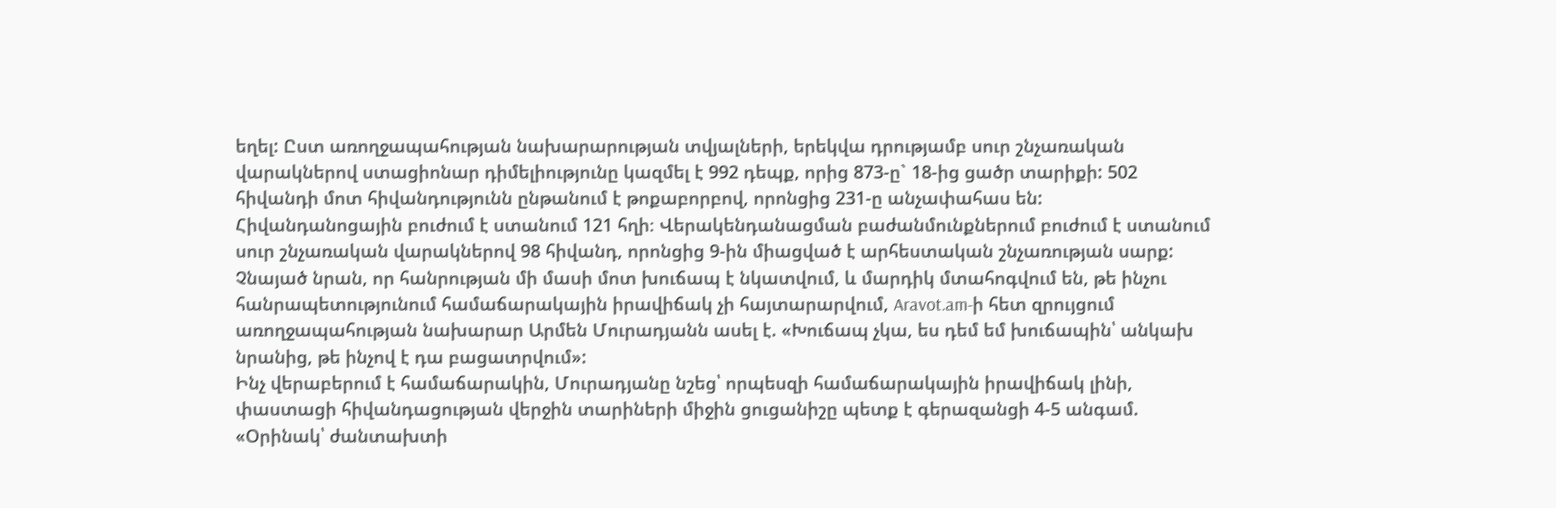եղել: Ըստ առողջապահության նախարարության տվյալների, երեկվա դրությամբ սուր շնչառական վարակներով ստացիոնար դիմելիությունը կազմել է 992 դեպք, որից 873-ը` 18-ից ցածր տարիքի: 502 հիվանդի մոտ հիվանդությունն ընթանում է թոքաբորբով, որոնցից 231-ը անչափահաս են: Հիվանդանոցային բուժում է ստանում 121 հղի։ Վերակենդանացման բաժանմունքներում բուժում է ստանում սուր շնչառական վարակներով 98 հիվանդ, որոնցից 9-ին միացված է արհեստական շնչառության սարք: Չնայած նրան, որ հանրության մի մասի մոտ խուճապ է նկատվում, և մարդիկ մտահոգվում են, թե ինչու հանրապետությունում համաճարակային իրավիճակ չի հայտարարվում, Aravot.am-ի հետ զրույցում առողջապահության նախարար Արմեն Մուրադյանն ասել է. «Խուճապ չկա, ես դեմ եմ խուճապին՝ անկախ նրանից, թե ինչով է դա բացատրվում»:
Ինչ վերաբերում է համաճարակին, Մուրադյանը նշեց՝ որպեսզի համաճարակային իրավիճակ լինի, փաստացի հիվանդացության վերջին տարիների միջին ցուցանիշը պետք է գերազանցի 4-5 անգամ. «Օրինակ՝ ժանտախտի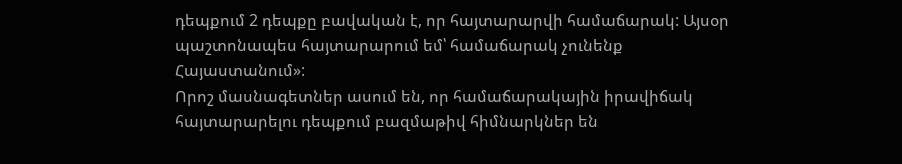դեպքում 2 դեպքը բավական է, որ հայտարարվի համաճարակ: Այսօր պաշտոնապես հայտարարում եմ՝ համաճարակ չունենք Հայաստանում»:
Որոշ մասնագետներ ասում են, որ համաճարակային իրավիճակ հայտարարելու դեպքում բազմաթիվ հիմնարկներ են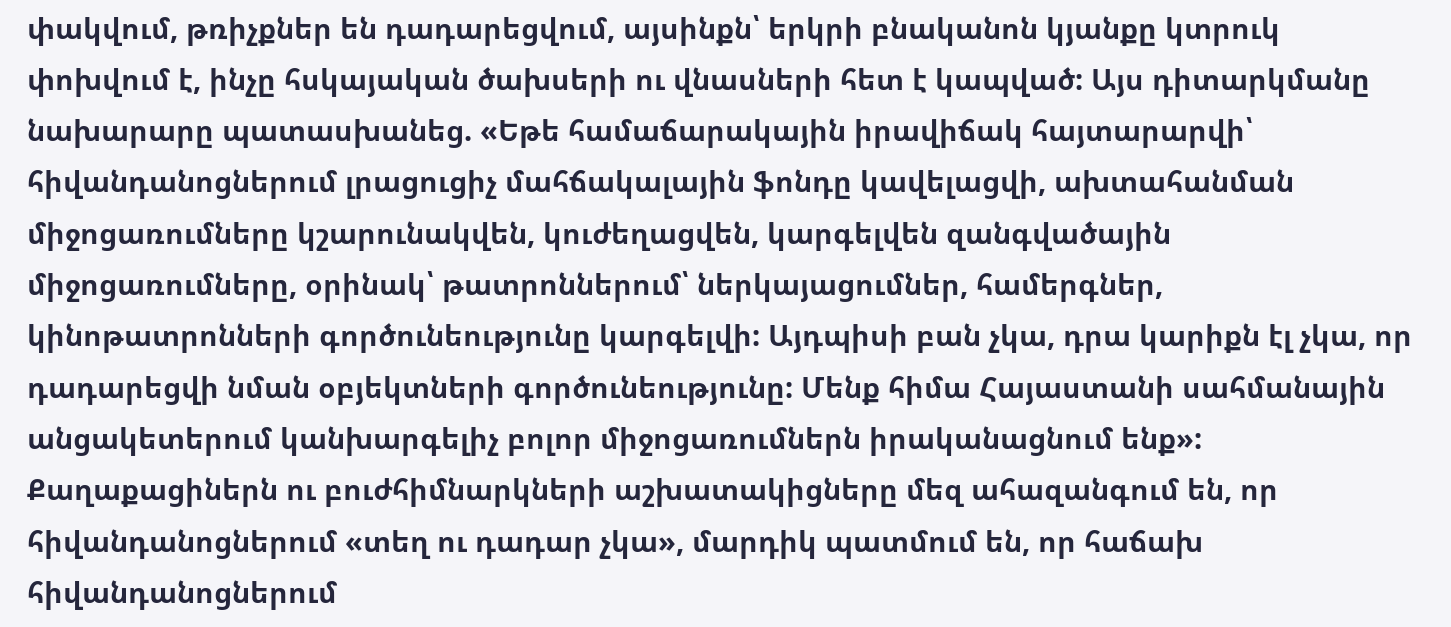փակվում, թռիչքներ են դադարեցվում, այսինքն՝ երկրի բնականոն կյանքը կտրուկ փոխվում է, ինչը հսկայական ծախսերի ու վնասների հետ է կապված: Այս դիտարկմանը նախարարը պատասխանեց. «Եթե համաճարակային իրավիճակ հայտարարվի՝ հիվանդանոցներում լրացուցիչ մահճակալային ֆոնդը կավելացվի, ախտահանման միջոցառումները կշարունակվեն, կուժեղացվեն, կարգելվեն զանգվածային միջոցառումները, օրինակ՝ թատրոններում՝ ներկայացումներ, համերգներ, կինոթատրոնների գործունեությունը կարգելվի: Այդպիսի բան չկա, դրա կարիքն էլ չկա, որ դադարեցվի նման օբյեկտների գործունեությունը: Մենք հիմա Հայաստանի սահմանային անցակետերում կանխարգելիչ բոլոր միջոցառումներն իրականացնում ենք»: Քաղաքացիներն ու բուժհիմնարկների աշխատակիցները մեզ ահազանգում են, որ հիվանդանոցներում «տեղ ու դադար չկա», մարդիկ պատմում են, որ հաճախ հիվանդանոցներում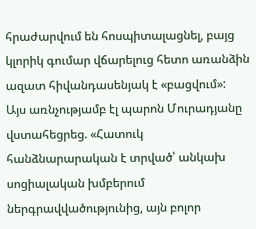հրաժարվում են հոսպիտալացնել, բայց կլորիկ գումար վճարելուց հետո առանձին ազատ հիվանդասենյակ է «բացվում»:
Այս առնչությամբ էլ պարոն Մուրադյանը վստահեցրեց. «Հատուկ հանձնարարական է տրված՝ անկախ սոցիալական խմբերում ներգրավվածությունից, այն բոլոր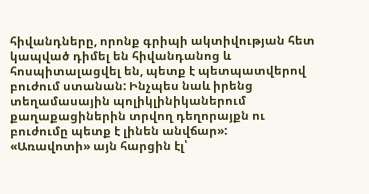հիվանդները, որոնք գրիպի ակտիվության հետ կապված դիմել են հիվանդանոց և հոսպիտալացվել են, պետք է պետպատվերով բուժում ստանան: Ինչպես նաև իրենց տեղամասային պոլիկլինիկաներում քաղաքացիներին տրվող դեղորայքն ու բուժումը պետք է լինեն անվճար»:
«Առավոտի» այն հարցին էլ՝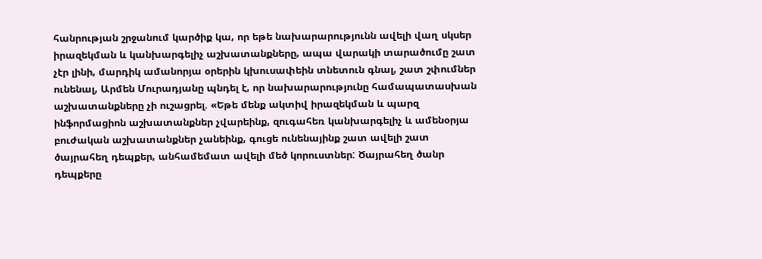հանրության շրջանում կարծիք կա, որ եթե նախարարությունն ավելի վաղ սկսեր իրազեկման և կանխարգելիչ աշխատանքները, ապա վարակի տարածումը շատ չէր լինի, մարդիկ ամանորյա օրերին կխուսափեին տնետուն գնալ, շատ շփումներ ունենալ, Արմեն Մուրադյանը պնդել է, որ նախարարությունը համապատասխան աշխատանքները չի ուշացրել. «Եթե մենք ակտիվ իրազեկման և պարզ ինֆորմացիոն աշխատանքներ չվարեինք, զուգահեռ կանխարգելիչ և ամենօրյա բուժական աշխատանքներ չանեինք, գուցե ունենայինք շատ ավելի շատ ծայրահեղ դեպքեր, անհամեմատ ավելի մեծ կորուստներ: Ծայրահեղ ծանր դեպքերը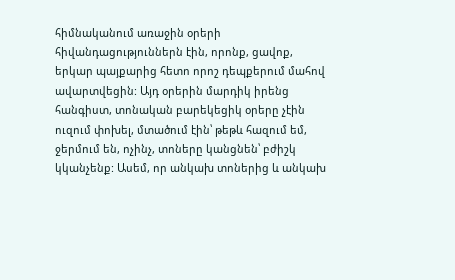հիմնականում առաջին օրերի հիվանդացություններն էին, որոնք, ցավոք, երկար պայքարից հետո որոշ դեպքերում մահով ավարտվեցին: Այդ օրերին մարդիկ իրենց հանգիստ, տոնական բարեկեցիկ օրերը չէին ուզում փոխել, մտածում էին՝ թեթև հազում եմ, ջերմում են, ոչինչ, տոները կանցնեն՝ բժիշկ կկանչենք: Ասեմ, որ անկախ տոներից և անկախ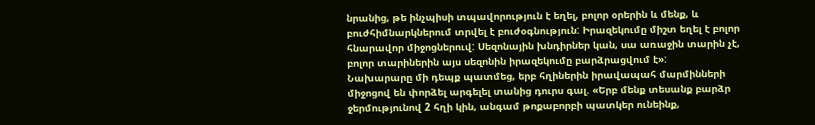նրանից, թե ինչպիսի տպավորություն է եղել, բոլոր օրերին և մենք, և բուժհիմնարկներում տրվել է բուժօգնություն: Իրազեկումը միշտ եղել է բոլոր հնարավոր միջոցներուվ: Սեզոնային խնդիրներ կան, սա առաջին տարին չէ, բոլոր տարիներին այս սեզոնին իրազեկումը բարձրացվում է»:
Նախարարը մի դեպք պատմեց, երբ հղիներին իրավապահ մարմինների միջոցով են փորձել արգելել տանից դուրս գալ. «Երբ մենք տեսանք բարձր ջերմությունով 2 հղի կին, անգամ թոքաբորբի պատկեր ունեինք,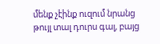մենք չէինք ուզում նրանց թույլ տալ դուրս գալ, բայց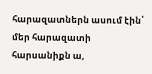հարազատներն ասում էին՝ մեր հարազատի հարսանիքն ա,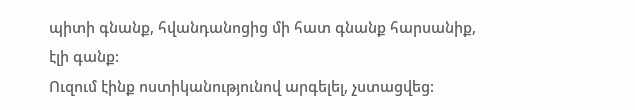պիտի գնանք, հվանդանոցից մի հատ գնանք հարսանիք, էլի գանք:
Ուզում էինք ոստիկանությունով արգելել, չստացվեց: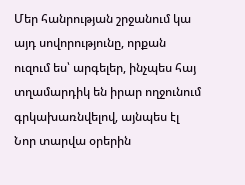Մեր հանրության շրջանում կա այդ սովորությունը, որքան ուզում ես՝ արգելեր, ինչպես հայ տղամարդիկ են իրար ողջունում գրկախառնվելով, այնպես էլ Նոր տարվա օրերին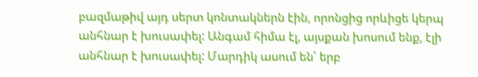բազմաթիվ այդ սերտ կոնտակներն էին, որոնցից որևիցե կերպ անհնար է խուսափել: Անգամ հիմա էլ, այսքան խոսում ենք, էլի անհնար է խուսափել: Մարդիկ ասում են՝ երբ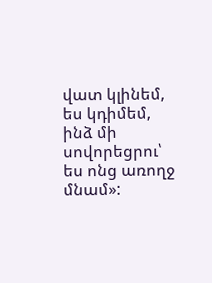վատ կլինեմ, ես կդիմեմ, ինձ մի սովորեցրու՝ ես ոնց առողջ մնամ»: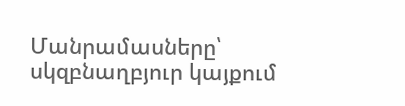Մանրամասները՝ սկզբնաղբյուր կայքում